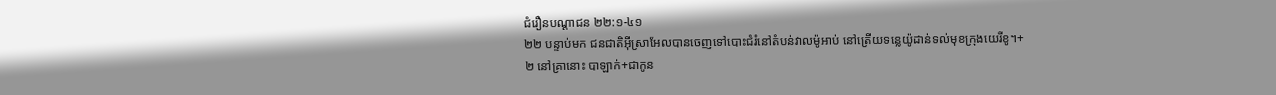ជំរឿនបណ្ដាជន ២២:១-៤១
២២ បន្ទាប់មក ជនជាតិអ៊ីស្រាអែលបានចេញទៅបោះជំរំនៅតំបន់វាលម៉ូអាប់ នៅត្រើយទន្លេយ៉ូដាន់ទល់មុខក្រុងយេរីខូ។+
២ នៅគ្រានោះ បាឡាក់+ជាកូន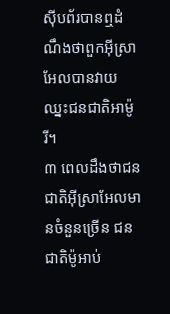ស៊ីបព័របានឮដំណឹងថាពួកអ៊ីស្រាអែលបានវាយឈ្នះជនជាតិអាម៉ូរី។
៣ ពេលដឹងថាជនជាតិអ៊ីស្រាអែលមានចំនួនច្រើន ជនជាតិម៉ូអាប់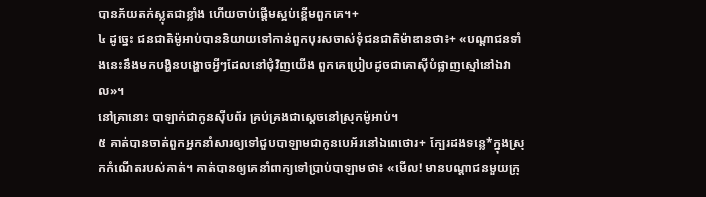បានភ័យតក់ស្លុតជាខ្លាំង ហើយចាប់ផ្ដើមស្អប់ខ្ពើមពួកគេ។+
៤ ដូច្នេះ ជនជាតិម៉ូអាប់បាននិយាយទៅកាន់ពួកបុរសចាស់ទុំជនជាតិម៉ាឌានថា៖+ «បណ្ដាជនទាំងនេះនឹងមកបង្ហិនបង្ហោចអ្វីៗដែលនៅជុំវិញយើង ពួកគេប្រៀបដូចជាគោស៊ីបំផ្លាញស្មៅនៅឯវាល»។
នៅគ្រានោះ បាឡាក់ជាកូនស៊ីបព័រ គ្រប់គ្រងជាស្ដេចនៅស្រុកម៉ូអាប់។
៥ គាត់បានចាត់ពួកអ្នកនាំសារឲ្យទៅជួបបាឡាមជាកូនបេអ័រនៅឯពេថោរ+ ក្បែរដងទន្លេ*ក្នុងស្រុកកំណើតរបស់គាត់។ គាត់បានឲ្យគេនាំពាក្យទៅប្រាប់បាឡាមថា៖ «មើល! មានបណ្ដាជនមួយក្រុ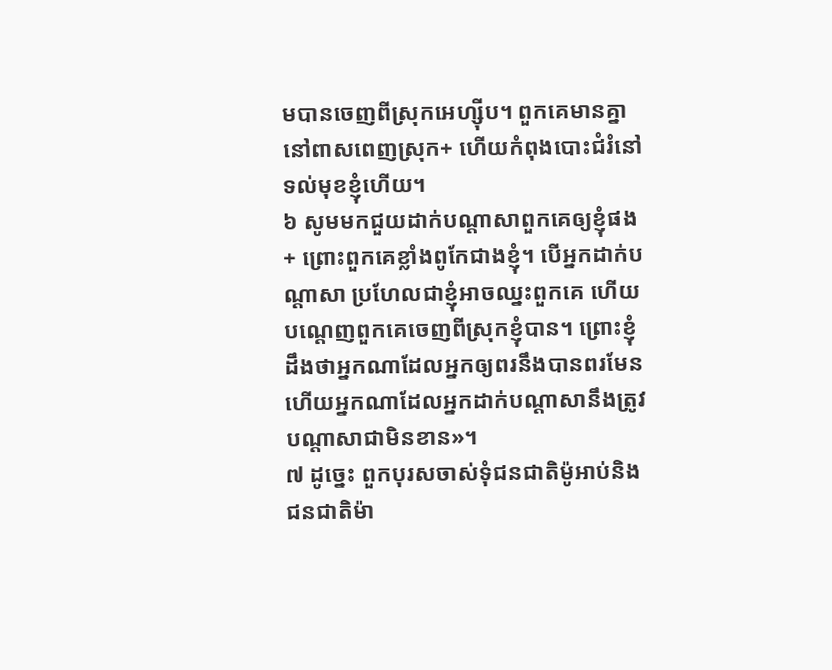មបានចេញពីស្រុកអេហ្ស៊ីប។ ពួកគេមានគ្នានៅពាសពេញស្រុក+ ហើយកំពុងបោះជំរំនៅទល់មុខខ្ញុំហើយ។
៦ សូមមកជួយដាក់បណ្ដាសាពួកគេឲ្យខ្ញុំផង+ ព្រោះពួកគេខ្លាំងពូកែជាងខ្ញុំ។ បើអ្នកដាក់បណ្ដាសា ប្រហែលជាខ្ញុំអាចឈ្នះពួកគេ ហើយបណ្ដេញពួកគេចេញពីស្រុកខ្ញុំបាន។ ព្រោះខ្ញុំដឹងថាអ្នកណាដែលអ្នកឲ្យពរនឹងបានពរមែន ហើយអ្នកណាដែលអ្នកដាក់បណ្ដាសានឹងត្រូវបណ្ដាសាជាមិនខាន»។
៧ ដូច្នេះ ពួកបុរសចាស់ទុំជនជាតិម៉ូអាប់និងជនជាតិម៉ា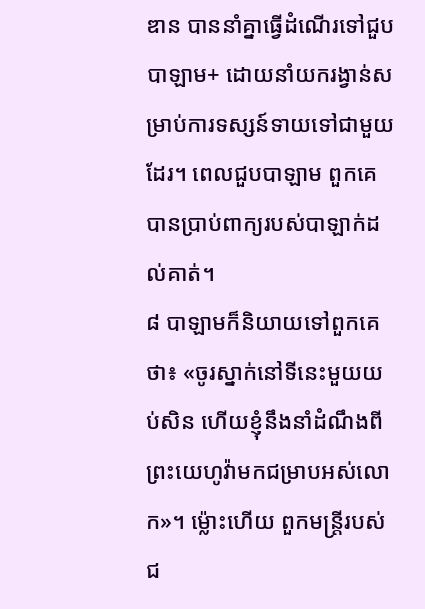ឌាន បាននាំគ្នាធ្វើដំណើរទៅជួបបាឡាម+ ដោយនាំយករង្វាន់សម្រាប់ការទស្សន៍ទាយទៅជាមួយដែរ។ ពេលជួបបាឡាម ពួកគេបានប្រាប់ពាក្យរបស់បាឡាក់ដល់គាត់។
៨ បាឡាមក៏និយាយទៅពួកគេថា៖ «ចូរស្នាក់នៅទីនេះមួយយប់សិន ហើយខ្ញុំនឹងនាំដំណឹងពីព្រះយេហូវ៉ាមកជម្រាបអស់លោក»។ ម្ល៉ោះហើយ ពួកមន្ត្រីរបស់ជ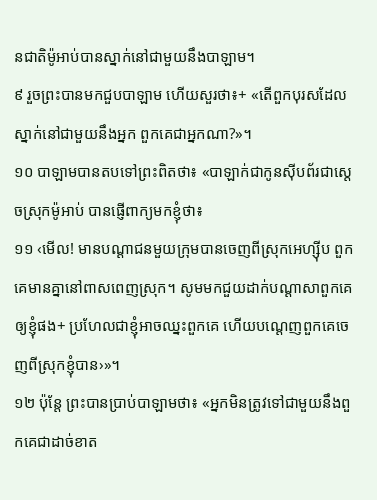នជាតិម៉ូអាប់បានស្នាក់នៅជាមួយនឹងបាឡាម។
៩ រួចព្រះបានមកជួបបាឡាម ហើយសួរថា៖+ «តើពួកបុរសដែលស្នាក់នៅជាមួយនឹងអ្នក ពួកគេជាអ្នកណា?»។
១០ បាឡាមបានតបទៅព្រះពិតថា៖ «បាឡាក់ជាកូនស៊ីបព័រជាស្ដេចស្រុកម៉ូអាប់ បានផ្ញើពាក្យមកខ្ញុំថា៖
១១ ‹មើល! មានបណ្ដាជនមួយក្រុមបានចេញពីស្រុកអេហ្ស៊ីប ពួកគេមានគ្នានៅពាសពេញស្រុក។ សូមមកជួយដាក់បណ្ដាសាពួកគេឲ្យខ្ញុំផង+ ប្រហែលជាខ្ញុំអាចឈ្នះពួកគេ ហើយបណ្ដេញពួកគេចេញពីស្រុកខ្ញុំបាន›»។
១២ ប៉ុន្តែ ព្រះបានប្រាប់បាឡាមថា៖ «អ្នកមិនត្រូវទៅជាមួយនឹងពួកគេជាដាច់ខាត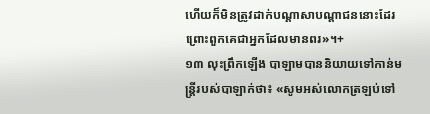ហើយក៏មិនត្រូវដាក់បណ្ដាសាបណ្ដាជននោះដែរ ព្រោះពួកគេជាអ្នកដែលមានពរ»។+
១៣ លុះព្រឹកឡើង បាឡាមបាននិយាយទៅកាន់មន្ត្រីរបស់បាឡាក់ថា៖ «សូមអស់លោកត្រឡប់ទៅ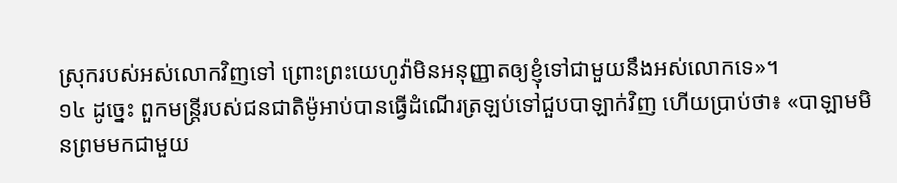ស្រុករបស់អស់លោកវិញទៅ ព្រោះព្រះយេហូវ៉ាមិនអនុញ្ញាតឲ្យខ្ញុំទៅជាមួយនឹងអស់លោកទេ»។
១៤ ដូច្នេះ ពួកមន្ត្រីរបស់ជនជាតិម៉ូអាប់បានធ្វើដំណើរត្រឡប់ទៅជួបបាឡាក់វិញ ហើយប្រាប់ថា៖ «បាឡាមមិនព្រមមកជាមួយ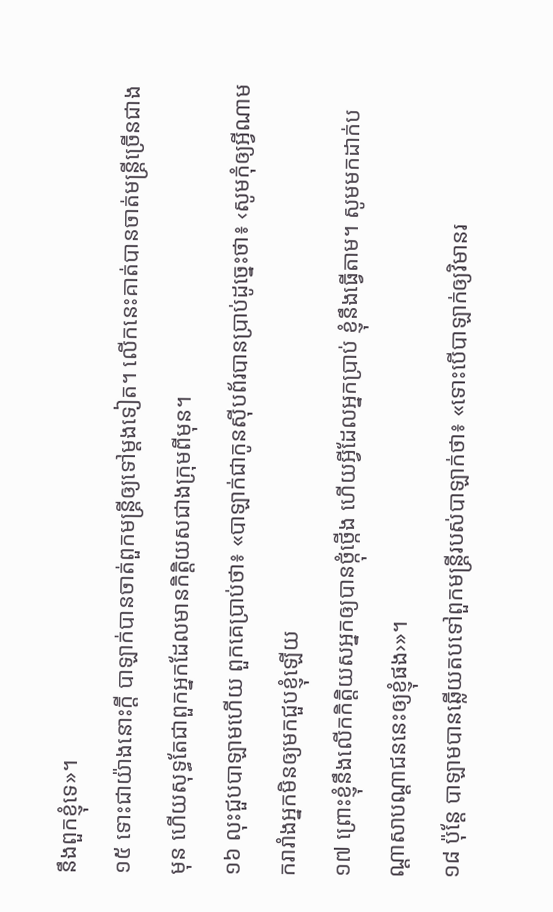នឹងពួកខ្ញុំទេ»។
១៥ ទោះជាយ៉ាងនោះក្ដី បាឡាក់បានចាត់ពួកមន្ត្រីឲ្យទៅម្ដងទៀត។ លើកនេះគាត់បានចាត់មន្ត្រីច្រើនជាងមុន ហើយសុទ្ធតែជាពួកអ្នកដែលមានកិត្តិយសជាងក្រុមពីមុន។
១៦ លុះជួបបាឡាមហើយ ពួកគេប្រាប់ថា៖ «បាឡាក់ជាកូនស៊ីបព័របានប្រាប់ដូច្នេះថា៖ ‹សូមកុំឲ្យអ្វីណាមករារាំងអ្នកមិនឲ្យមកជួបខ្ញុំឡើយ
១៧ ព្រោះខ្ញុំនឹងលើកកិត្តិយសអ្នកឲ្យបានថ្កុំថ្កើង ហើយអ្វីដែលអ្នកប្រាប់ ខ្ញុំនឹងធ្វើតាម។ សូមមកដាក់បណ្ដាសាបណ្ដាជននេះឲ្យខ្ញុំផង›»។
១៨ ប៉ុន្តែ បាឡាមបានឆ្លើយតបទៅពួកមន្ត្រីរបស់បាឡាក់ថា៖ «ទោះបើបាឡាក់ឲ្យវិមានរ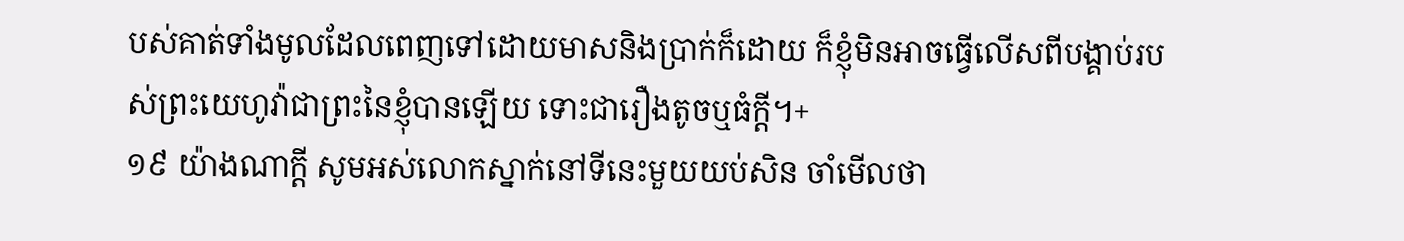បស់គាត់ទាំងមូលដែលពេញទៅដោយមាសនិងប្រាក់ក៏ដោយ ក៏ខ្ញុំមិនអាចធ្វើលើសពីបង្គាប់របស់ព្រះយេហូវ៉ាជាព្រះនៃខ្ញុំបានឡើយ ទោះជារឿងតូចឬធំក្ដី។+
១៩ យ៉ាងណាក្ដី សូមអស់លោកស្នាក់នៅទីនេះមួយយប់សិន ចាំមើលថា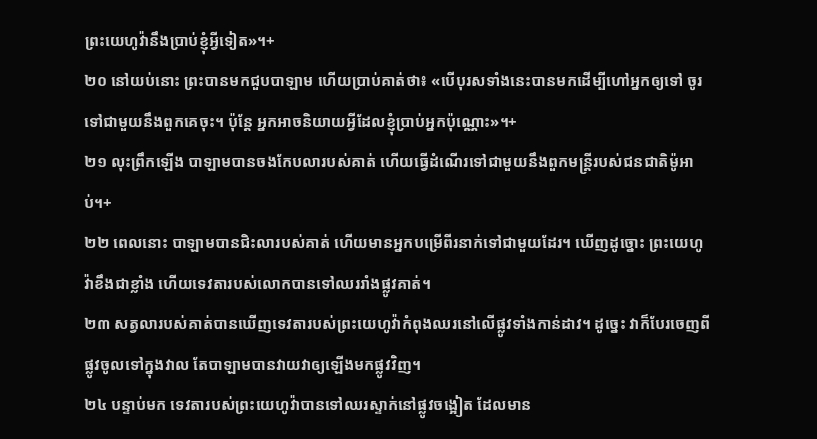ព្រះយេហូវ៉ានឹងប្រាប់ខ្ញុំអ្វីទៀត»។+
២០ នៅយប់នោះ ព្រះបានមកជួបបាឡាម ហើយប្រាប់គាត់ថា៖ «បើបុរសទាំងនេះបានមកដើម្បីហៅអ្នកឲ្យទៅ ចូរទៅជាមួយនឹងពួកគេចុះ។ ប៉ុន្តែ អ្នកអាចនិយាយអ្វីដែលខ្ញុំប្រាប់អ្នកប៉ុណ្ណោះ»។+
២១ លុះព្រឹកឡើង បាឡាមបានចងកែបលារបស់គាត់ ហើយធ្វើដំណើរទៅជាមួយនឹងពួកមន្ត្រីរបស់ជនជាតិម៉ូអាប់។+
២២ ពេលនោះ បាឡាមបានជិះលារបស់គាត់ ហើយមានអ្នកបម្រើពីរនាក់ទៅជាមួយដែរ។ ឃើញដូច្នោះ ព្រះយេហូវ៉ាខឹងជាខ្លាំង ហើយទេវតារបស់លោកបានទៅឈររាំងផ្លូវគាត់។
២៣ សត្វលារបស់គាត់បានឃើញទេវតារបស់ព្រះយេហូវ៉ាកំពុងឈរនៅលើផ្លូវទាំងកាន់ដាវ។ ដូច្នេះ វាក៏បែរចេញពីផ្លូវចូលទៅក្នុងវាល តែបាឡាមបានវាយវាឲ្យឡើងមកផ្លូវវិញ។
២៤ បន្ទាប់មក ទេវតារបស់ព្រះយេហូវ៉ាបានទៅឈរស្ទាក់នៅផ្លូវចង្អៀត ដែលមាន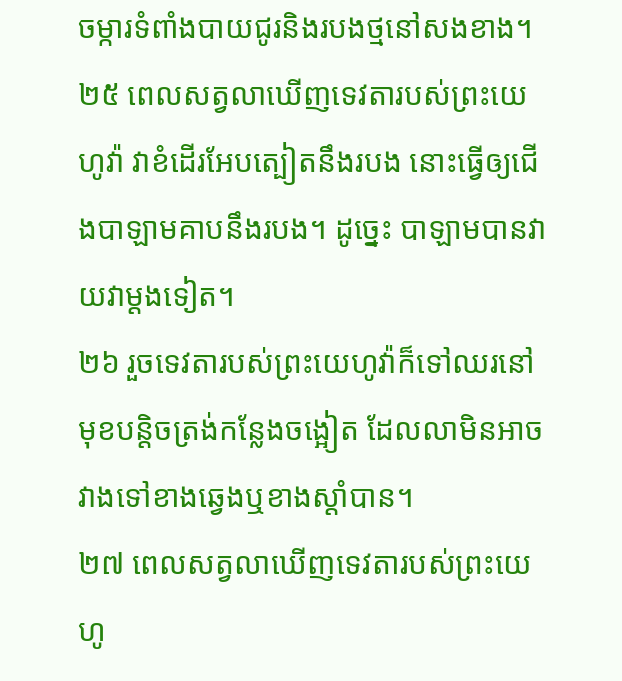ចម្ការទំពាំងបាយជូរនិងរបងថ្មនៅសងខាង។
២៥ ពេលសត្វលាឃើញទេវតារបស់ព្រះយេហូវ៉ា វាខំដើរអែបត្បៀតនឹងរបង នោះធ្វើឲ្យជើងបាឡាមគាបនឹងរបង។ ដូច្នេះ បាឡាមបានវាយវាម្ដងទៀត។
២៦ រួចទេវតារបស់ព្រះយេហូវ៉ាក៏ទៅឈរនៅមុខបន្តិចត្រង់កន្លែងចង្អៀត ដែលលាមិនអាចវាងទៅខាងឆ្វេងឬខាងស្ដាំបាន។
២៧ ពេលសត្វលាឃើញទេវតារបស់ព្រះយេហូ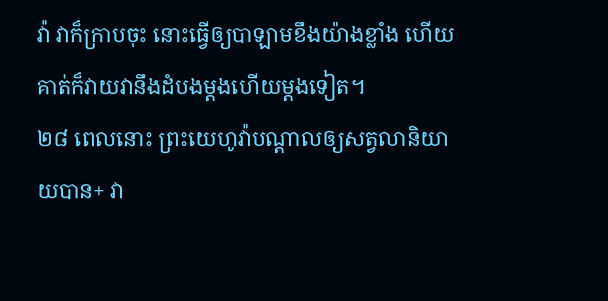វ៉ា វាក៏ក្រាបចុះ នោះធ្វើឲ្យបាឡាមខឹងយ៉ាងខ្លាំង ហើយគាត់ក៏វាយវានឹងដំបងម្ដងហើយម្ដងទៀត។
២៨ ពេលនោះ ព្រះយេហូវ៉ាបណ្ដាលឲ្យសត្វលានិយាយបាន+ វា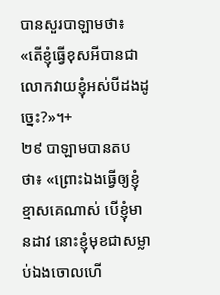បានសួរបាឡាមថា៖ «តើខ្ញុំធ្វើខុសអីបានជាលោកវាយខ្ញុំអស់បីដងដូច្នេះ?»។+
២៩ បាឡាមបានតបថា៖ «ព្រោះឯងធ្វើឲ្យខ្ញុំខ្មាសគេណាស់ បើខ្ញុំមានដាវ នោះខ្ញុំមុខជាសម្លាប់ឯងចោលហើ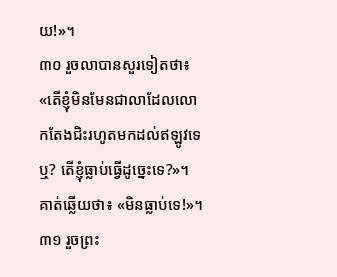យ!»។
៣០ រួចលាបានសួរទៀតថា៖ «តើខ្ញុំមិនមែនជាលាដែលលោកតែងជិះរហូតមកដល់ឥឡូវទេឬ? តើខ្ញុំធ្លាប់ធ្វើដូច្នេះទេ?»។ គាត់ឆ្លើយថា៖ «មិនធ្លាប់ទេ!»។
៣១ រួចព្រះ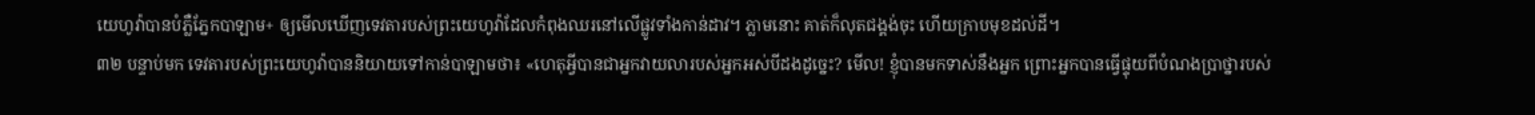យេហូវ៉ាបានបំភ្លឺភ្នែកបាឡាម+ ឲ្យមើលឃើញទេវតារបស់ព្រះយេហូវ៉ាដែលកំពុងឈរនៅលើផ្លូវទាំងកាន់ដាវ។ ភ្លាមនោះ គាត់ក៏លុតជង្គង់ចុះ ហើយក្រាបមុខដល់ដី។
៣២ បន្ទាប់មក ទេវតារបស់ព្រះយេហូវ៉ាបាននិយាយទៅកាន់បាឡាមថា៖ «ហេតុអ្វីបានជាអ្នកវាយលារបស់អ្នកអស់បីដងដូច្នេះ? មើល! ខ្ញុំបានមកទាស់នឹងអ្នក ព្រោះអ្នកបានធ្វើផ្ទុយពីបំណងប្រាថ្នារបស់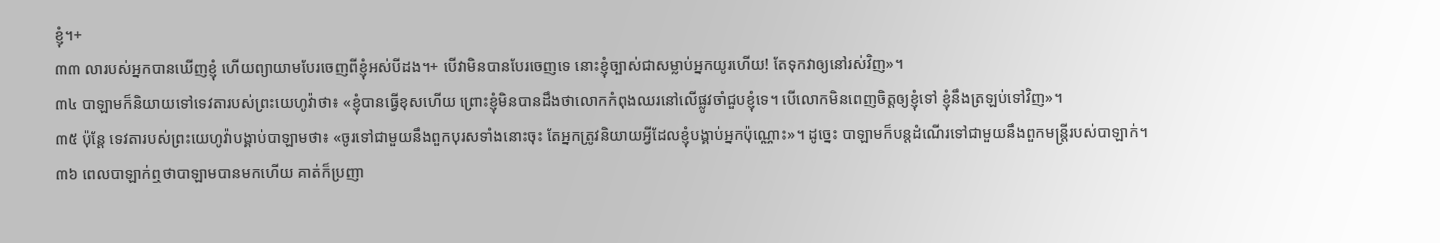ខ្ញុំ។+
៣៣ លារបស់អ្នកបានឃើញខ្ញុំ ហើយព្យាយាមបែរចេញពីខ្ញុំអស់បីដង។+ បើវាមិនបានបែរចេញទេ នោះខ្ញុំច្បាស់ជាសម្លាប់អ្នកយូរហើយ! តែទុកវាឲ្យនៅរស់វិញ»។
៣៤ បាឡាមក៏និយាយទៅទេវតារបស់ព្រះយេហូវ៉ាថា៖ «ខ្ញុំបានធ្វើខុសហើយ ព្រោះខ្ញុំមិនបានដឹងថាលោកកំពុងឈរនៅលើផ្លូវចាំជួបខ្ញុំទេ។ បើលោកមិនពេញចិត្តឲ្យខ្ញុំទៅ ខ្ញុំនឹងត្រឡប់ទៅវិញ»។
៣៥ ប៉ុន្តែ ទេវតារបស់ព្រះយេហូវ៉ាបង្គាប់បាឡាមថា៖ «ចូរទៅជាមួយនឹងពួកបុរសទាំងនោះចុះ តែអ្នកត្រូវនិយាយអ្វីដែលខ្ញុំបង្គាប់អ្នកប៉ុណ្ណោះ»។ ដូច្នេះ បាឡាមក៏បន្តដំណើរទៅជាមួយនឹងពួកមន្ត្រីរបស់បាឡាក់។
៣៦ ពេលបាឡាក់ឮថាបាឡាមបានមកហើយ គាត់ក៏ប្រញា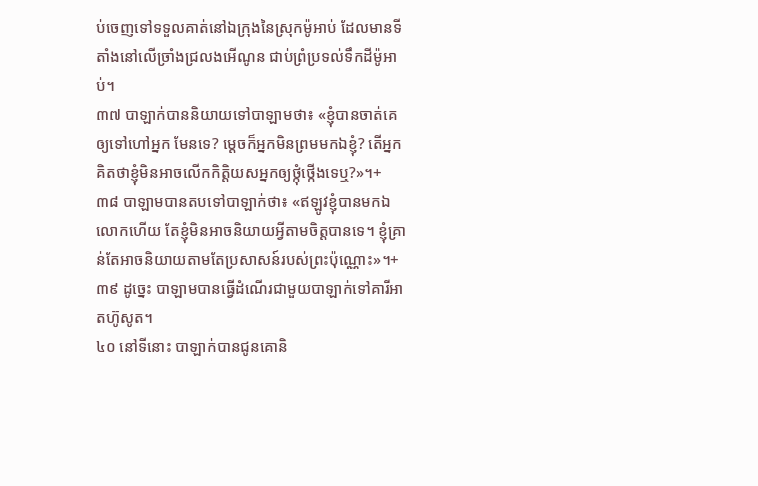ប់ចេញទៅទទួលគាត់នៅឯក្រុងនៃស្រុកម៉ូអាប់ ដែលមានទីតាំងនៅលើច្រាំងជ្រលងអើណូន ជាប់ព្រំប្រទល់ទឹកដីម៉ូអាប់។
៣៧ បាឡាក់បាននិយាយទៅបាឡាមថា៖ «ខ្ញុំបានចាត់គេឲ្យទៅហៅអ្នក មែនទេ? ម្ដេចក៏អ្នកមិនព្រមមកឯខ្ញុំ? តើអ្នកគិតថាខ្ញុំមិនអាចលើកកិត្តិយសអ្នកឲ្យថ្កុំថ្កើងទេឬ?»។+
៣៨ បាឡាមបានតបទៅបាឡាក់ថា៖ «ឥឡូវខ្ញុំបានមកឯលោកហើយ តែខ្ញុំមិនអាចនិយាយអ្វីតាមចិត្តបានទេ។ ខ្ញុំគ្រាន់តែអាចនិយាយតាមតែប្រសាសន៍របស់ព្រះប៉ុណ្ណោះ»។+
៣៩ ដូច្នេះ បាឡាមបានធ្វើដំណើរជាមួយបាឡាក់ទៅគារីអាតហ៊ូសូត។
៤០ នៅទីនោះ បាឡាក់បានជូនគោនិ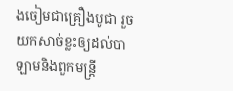ងចៀមជាគ្រឿងបូជា រួចយកសាច់ខ្លះឲ្យដល់បាឡាមនិងពួកមន្ត្រី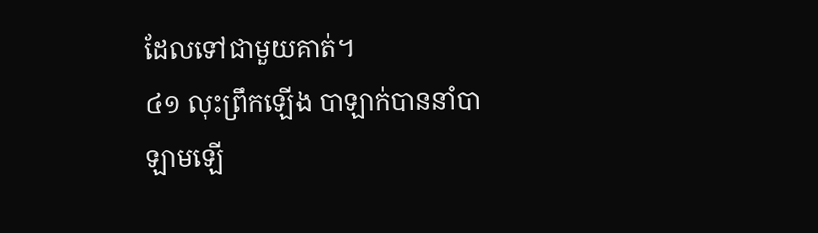ដែលទៅជាមួយគាត់។
៤១ លុះព្រឹកឡើង បាឡាក់បាននាំបាឡាមឡើ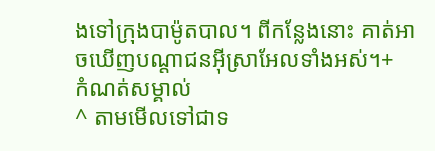ងទៅក្រុងបាម៉ូតបាល។ ពីកន្លែងនោះ គាត់អាចឃើញបណ្ដាជនអ៊ីស្រាអែលទាំងអស់។+
កំណត់សម្គាល់
^ តាមមើលទៅជាទ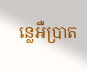ន្លេអឺប្រាត